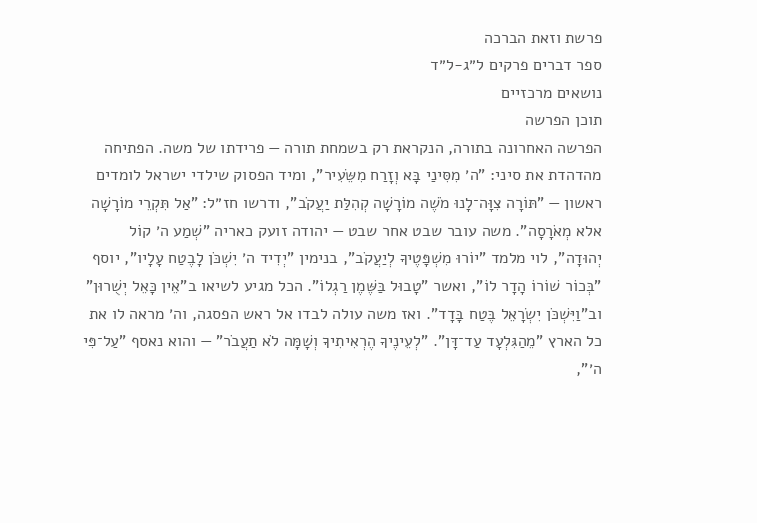פרשת וזאת הברכה
ספר דברים פרקים ל״ג-ל״ד
נושאים מרכזיים
תוכן הפרשה
הפרשה האחרונה בתורה, הנקראת רק בשמחת תורה — פרידתו של משה. הפתיחה מהדהדת את סיני: "ה׳ מִסִּינַי בָּא וְזָרַח מִשֵּׂעִיר", ומיד הפסוק שילדי ישראל לומדים ראשון — "תּוֹרָה צִוָּה־לָנוּ מֹשֶׁה מוֹרָשָׁה קְהִלַּת יַעֲקֹב", ודרשו חז״ל: "אַל תִּקְרֵי מוֹרָשָׁה אלא מְאֹרָסָה". משה עובר שבט אחר שבט — יהודה זועק כאריה "שְׁמַע ה׳ קוֹל יְהוּדָה", לוי מלמד "יוֹרוּ מִשְׁפָּטֶיךָ לְיַעֲקֹב", בנימין "יְדִיד ה׳ יִשְׁכֹּן לָבֶטַח עָלָיו", יוסף "בְּכוֹר שׁוֹרוֹ הָדָר לוֹ", ואשר "טָבוּל בַּשֶּׁמֶן רַגְלוֹ". הכל מגיע לשיאו ב"אֵין כָּאֵל יְשֻׁרוּן" וב"וַיִּשְׁכֹּן יִשְׂרָאֵל בֶּטַח בָּדָד". ואז משה עולה לבדו אל ראש הפסגה, וה׳ מראה לו את כל הארץ "מֵהַגִּלְעָד עַד־דָּן". "לְעֵינֶיךָ הֶרְאִיתִיךָ וְשָׁמָּה לֹא תַעֲבֹר" — והוא נאסף "עַל־פִּי ה׳",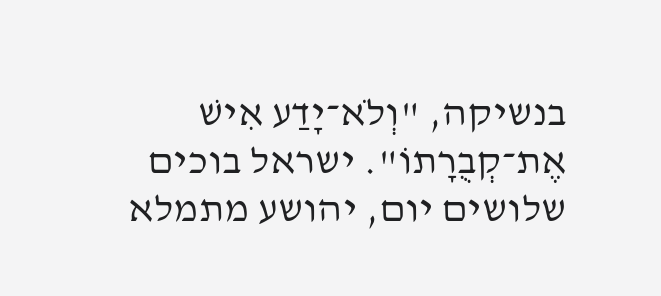בנשיקה, "וְלֹא־יָדַע אִישׁ אֶת־קְבֻרָתוֹ". ישראל בוכים שלושים יום, יהושע מתמלא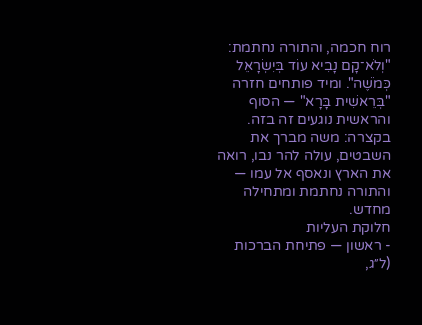רוח חכמה, והתורה נחתמת: "וְלֹא־קָם נָבִיא עוֹד בְּיִשְׂרָאֵל כְּמֹשֶׁה". ומיד פותחים חזרה "בְּרֵאשִׁית בָּרָא" — הסוף והראשית נוגעים זה בזה.
בקצרה: משה מברך את השבטים, עולה להר נבו, רואה את הארץ ונאסף אל עמו — והתורה נחתמת ומתחילה מחדש.
חלוקת העליות
- ראשון — פתיחת הברכות (ל״ג,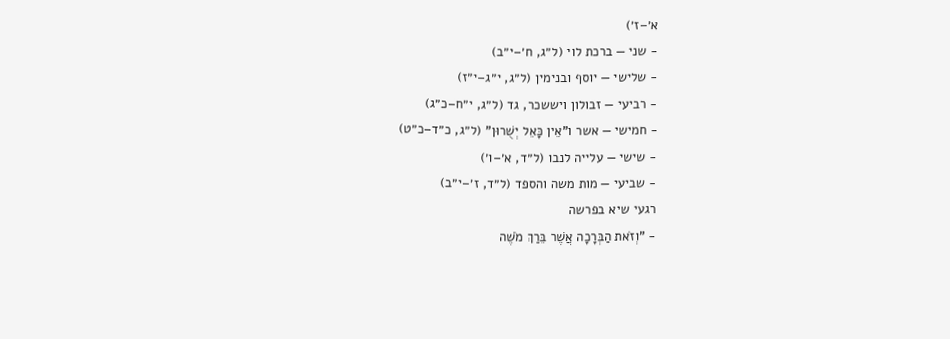א׳–ז׳)
- שני — ברכת לוי (ל״ג, ח׳–י״ב)
- שלישי — יוסף ובנימין (ל״ג, י״ג–י״ז)
- רביעי — זבולון ויששכר, גד (ל״ג, י״ח–כ״ג)
- חמישי — אשר ו"אֵין כָּאֵל יְשֻׁרוּן" (ל״ג, כ״ד–כ״ט)
- שישי — עלייה לנבו (ל״ד, א׳–ו׳)
- שביעי — מות משה והספד (ל״ד, ז׳–י״ב)
רגעי שיא בפרשה
- "וְזֹאת הַבְּרָכָה אֲשֶׁר בֵּרַךְ מֹשֶׁה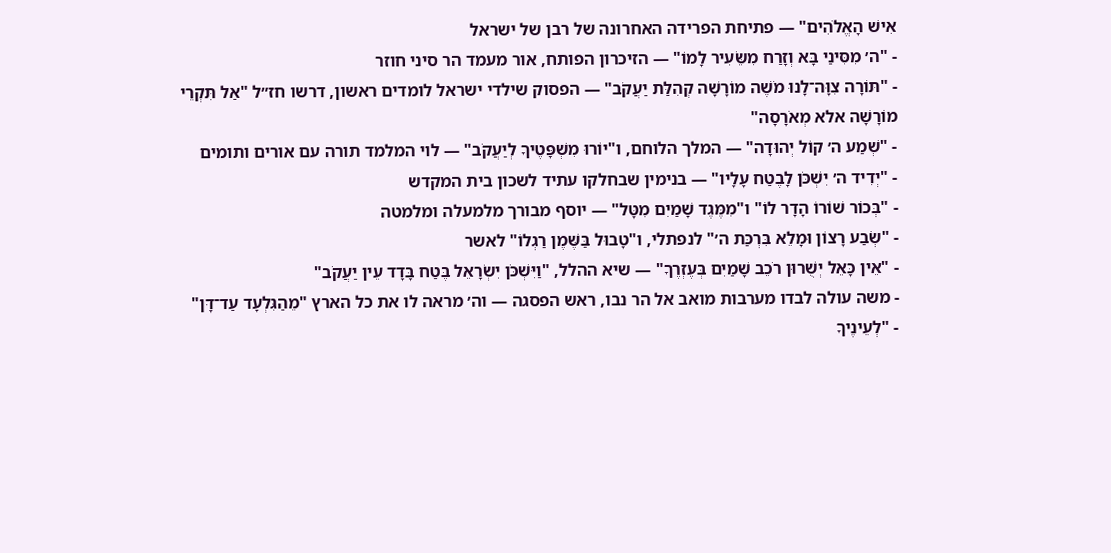אִישׁ הָאֱלֹהִים" — פתיחת הפרידה האחרונה של רבן של ישראל
- "ה׳ מִסִּינַי בָּא וְזָרַח מִשֵּׂעִיר לָמוֹ" — הזיכרון הפותח, אור מעמד הר סיני חוזר
- "תּוֹרָה צִוָּה־לָנוּ מֹשֶׁה מוֹרָשָׁה קְהִלַּת יַעֲקֹב" — הפסוק שילדי ישראל לומדים ראשון, דרשו חז״ל "אַל תִּקְרֵי מוֹרָשָׁה אלא מְאֹרָסָה"
- "שְׁמַע ה׳ קוֹל יְהוּדָה" — המלך הלוחם, ו"יוֹרוּ מִשְׁפָּטֶיךָ לְיַעֲקֹב" — לוי המלמד תורה עם אורים ותומים
- "יְדִיד ה׳ יִשְׁכֹּן לָבֶטַח עָלָיו" — בנימין שבחלקו עתיד לשכון בית המקדש
- "בְּכוֹר שׁוֹרוֹ הָדָר לוֹ" ו"מִמֶּגֶד שָׁמַיִם מִטָּל" — יוסף מבורך מלמעלה ומלמטה
- "שְׂבַע רָצוֹן וּמָלֵא בִּרְכַּת ה׳" לנפתלי, ו"טָבוּל בַּשֶּׁמֶן רַגְלוֹ" לאשר
- "אֵין כָּאֵל יְשֻׁרוּן רֹכֵב שָׁמַיִם בְּעֶזְרֶךָ" — שיא ההלל, "וַיִּשְׁכֹּן יִשְׂרָאֵל בֶּטַח בָּדָד עֵין יַעֲקֹב"
- משה עולה לבדו מערבות מואב אל הר נבו, ראש הפסגה — וה׳ מראה לו את כל הארץ "מֵהַגִּלְעָד עַד־דָּן"
- "לְעֵינֶיךָ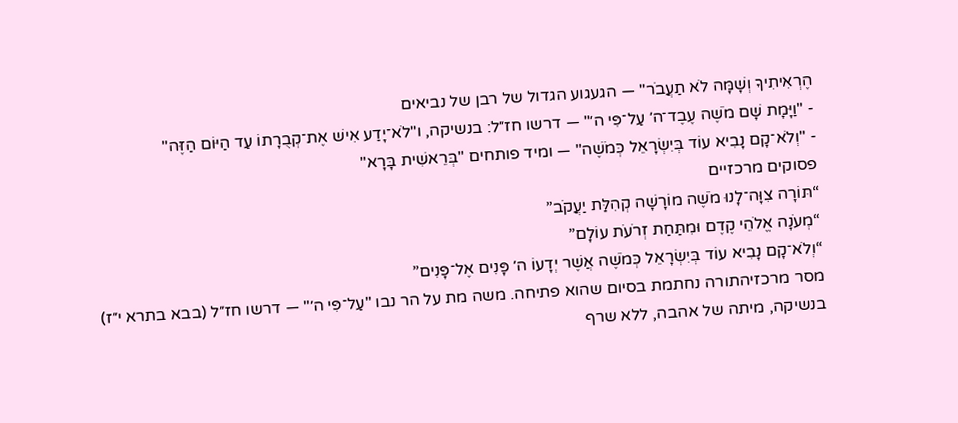הֶרְאִיתִיךָ וְשָׁמָּה לֹא תַעֲבֹר" — הגעגוע הגדול של רבן של נביאים
- "וַיָּמָת שָׁם מֹשֶׁה עֶבֶד־ה׳ עַל־פִּי ה׳" — דרשו חז״ל: בנשיקה, ו"לֹא־יָדַע אִישׁ אֶת־קְבֻרָתוֹ עַד הַיּוֹם הַזֶּה"
- "וְלֹא־קָם נָבִיא עוֹד בְּיִשְׂרָאֵל כְּמֹשֶׁה" — ומיד פותחים "בְּרֵאשִׁית בָּרָא"
פסוקים מרכזיים
“תּוֹרָה צִוָּה־לָנוּ מֹשֶׁה מוֹרָשָׁה קְהִלַּת יַעֲקֹב”
“מְעֹנָה אֱלֹהֵי קֶדֶם וּמִתַּחַת זְרֹעֹת עוֹלָם”
“וְלֹא־קָם נָבִיא עוֹד בְּיִשְׂרָאֵל כְּמֹשֶׁה אֲשֶׁר יְדָעוֹ ה׳ פָּנִים אֶל־פָּנִים”
מסר מרכזיהתורה נחתמת בסיום שהוא פתיחה. משה מת על הר נבו "עַל־פִּי ה׳" — דרשו חז״ל (בבא בתרא י״ז) בנשיקה, מיתה של אהבה, ללא שרף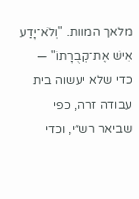מלאך המוות. "וְלֹא־יָדַע אִישׁ אֶת־קְבֻרָתוֹ" — כדי שלא יעשוה בית עבודה זרה, כפי שביאר רש״י, וכדי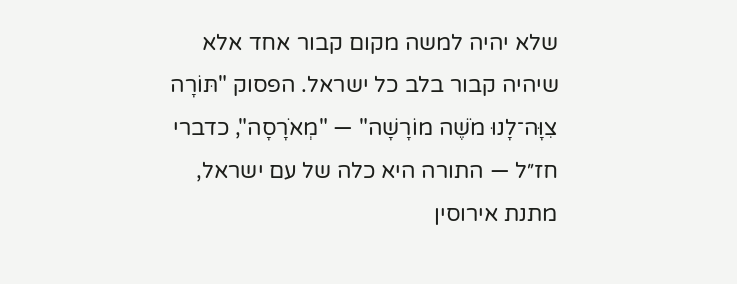שלא יהיה למשה מקום קבור אחד אלא שיהיה קבור בלב כל ישראל. הפסוק "תּוֹרָה צִוָּה־לָנוּ מֹשֶׁה מוֹרָשָׁה" — "מְאֹרָסָה", כדברי חז״ל — התורה היא כלה של עם ישראל, מתנת אירוסין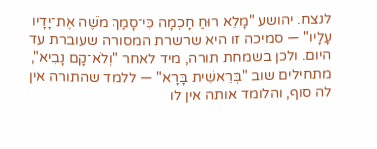לנצח. יהושע "מָלֵא רוּחַ חָכְמָה כִּי־סָמַךְ מֹשֶׁה אֶת־יָדָיו עָלָיו" — סמיכה זו היא שרשרת המסורה שעוברת עד היום. ולכן בשמחת תורה, מיד לאחר "וְלֹא־קָם נָבִיא", מתחילים שוב "בְּרֵאשִׁית בָּרָא" — ללמד שהתורה אין לה סוף, והלומד אותה אין לו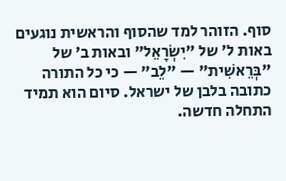סוף. הזוהר למד שהסוף והראשית נוגעים באות ל׳ של "יִשְׂרָאֵל" ובאות ב׳ של "בְּרֵאשִׁית" — "לֵב" — כי כל התורה כתובה בלבן של ישראל. סיום הוא תמיד התחלה חדשה.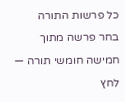כל פרשות התורה
בחר פרשה מתוך חמישה חומשי תורה — לחץ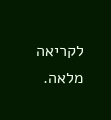לקריאה מלאה.